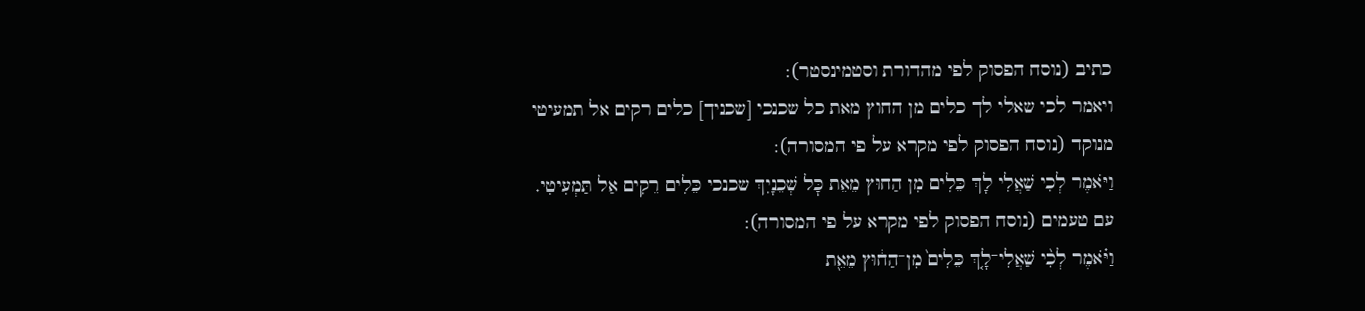כתיב (נוסח הפסוק לפי מהדורת וסטמינסטר):
ויאמר לכי שאלי לך כלים מן החוץ מאת כל שכנכי [שכניך] כלים רקים אל תמעיטי
מנוקד (נוסח הפסוק לפי מקרא על פי המסורה):
וַיֹּאמֶר לְכִי שַׁאֲלִי לָךְ כֵּלִים מִן הַחוּץ מֵאֵת כׇּל שְׁכֵנָיִךְ שכנכי כֵּלִים רֵקִים אַל תַּמְעִיטִי.
עם טעמים (נוסח הפסוק לפי מקרא על פי המסורה):
וַיֹּ֗אמֶר לְכִ֨י שַׁאֲלִי־לָ֤ךְ כֵּלִים֙ מִן־הַח֔וּץ מֵאֵ֖ת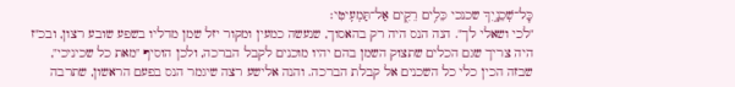כׇּל־שְׁכֵנָ֑יִךְ שכנכי כֵּלִ֥ים רֵקִ֖ים אַל־תַּמְעִֽיטִי׃
"לכי ושאלי לך". הנה הנס היה רק בהאסוך, שנעשה כמעין ומקור יזל שמן מדליו בשפע שובע רצון, ובכ"ז היה צריך שגם הכלים שתצוק השמן בהם יהיו מוכנים לקבל הברכה, ולכן הוסיף "מאת כל שכיניכי", שבזה הכין כלי כל השכנים אל קבלת הברכה. והנה אלישע רצה שיגמר הנס בפעם הראשון, שתרבה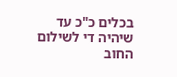בכלים כ"כ עד שיהיה די לשילום החוב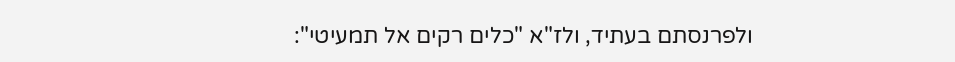ולפרנסתם בעתיד, ולז"א "כלים רקים אל תמעיטי":